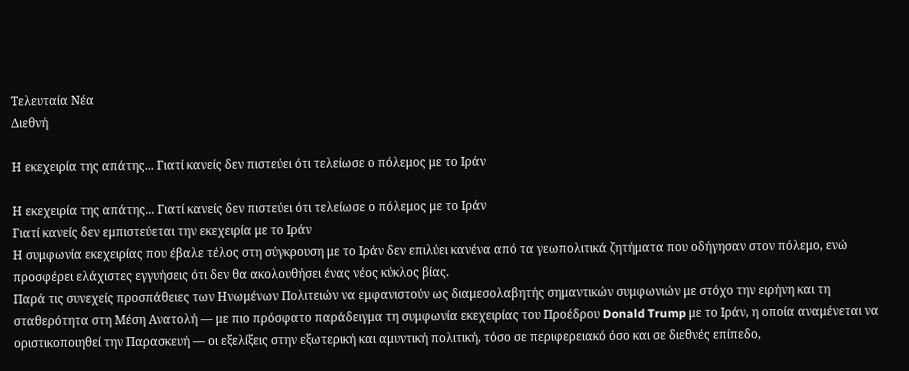Τελευταία Νέα
Διεθνή

Η εκεχειρία της απάτης... Γιατί κανείς δεν πιστεύει ότι τελείωσε ο πόλεμος με το Ιράν

Η εκεχειρία της απάτης... Γιατί κανείς δεν πιστεύει ότι τελείωσε ο πόλεμος με το Ιράν
Γιατί κανείς δεν εμπιστεύεται την εκεχειρία με το Ιράν
Η συμφωνία εκεχειρίας που έβαλε τέλος στη σύγκρουση με το Ιράν δεν επιλύει κανένα από τα γεωπολιτικά ζητήματα που οδήγησαν στον πόλεμο, ενώ προσφέρει ελάχιστες εγγυήσεις ότι δεν θα ακολουθήσει ένας νέος κύκλος βίας.
Παρά τις συνεχείς προσπάθειες των Ηνωμένων Πολιτειών να εμφανιστούν ως διαμεσολαβητής σημαντικών συμφωνιών με στόχο την ειρήνη και τη σταθερότητα στη Μέση Ανατολή — με πιο πρόσφατο παράδειγμα τη συμφωνία εκεχειρίας του Προέδρου Donald Trump με το Ιράν, η οποία αναμένεται να οριστικοποιηθεί την Παρασκευή — οι εξελίξεις στην εξωτερική και αμυντική πολιτική, τόσο σε περιφερειακό όσο και σε διεθνές επίπεδο,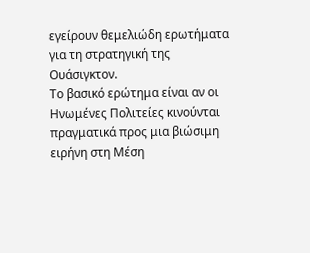εγείρουν θεμελιώδη ερωτήματα για τη στρατηγική της Ουάσιγκτον.
Το βασικό ερώτημα είναι αν οι Ηνωμένες Πολιτείες κινούνται πραγματικά προς μια βιώσιμη ειρήνη στη Μέση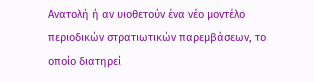Ανατολή ή αν υιοθετούν ένα νέο μοντέλο περιοδικών στρατιωτικών παρεμβάσεων, το οποίο διατηρεί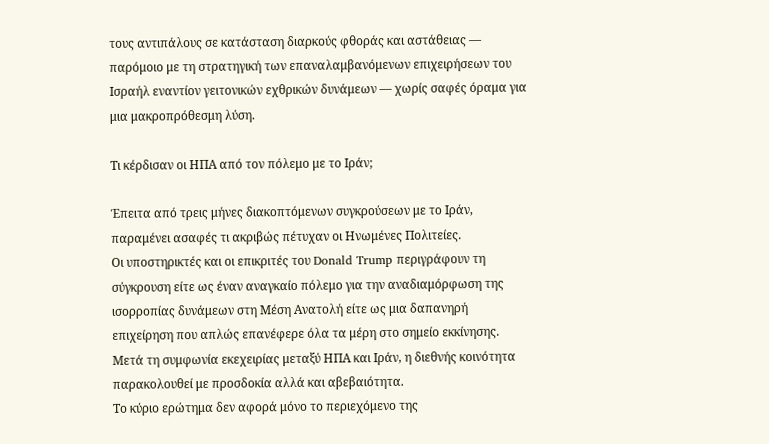τους αντιπάλους σε κατάσταση διαρκούς φθοράς και αστάθειας — παρόμοιο με τη στρατηγική των επαναλαμβανόμενων επιχειρήσεων του Ισραήλ εναντίον γειτονικών εχθρικών δυνάμεων — χωρίς σαφές όραμα για μια μακροπρόθεσμη λύση.

Τι κέρδισαν οι ΗΠΑ από τον πόλεμο με το Ιράν;

Έπειτα από τρεις μήνες διακοπτόμενων συγκρούσεων με το Ιράν, παραμένει ασαφές τι ακριβώς πέτυχαν οι Ηνωμένες Πολιτείες.
Οι υποστηρικτές και οι επικριτές του Donald Trump περιγράφουν τη σύγκρουση είτε ως έναν αναγκαίο πόλεμο για την αναδιαμόρφωση της ισορροπίας δυνάμεων στη Μέση Ανατολή είτε ως μια δαπανηρή επιχείρηση που απλώς επανέφερε όλα τα μέρη στο σημείο εκκίνησης.
Μετά τη συμφωνία εκεχειρίας μεταξύ ΗΠΑ και Ιράν, η διεθνής κοινότητα παρακολουθεί με προσδοκία αλλά και αβεβαιότητα.
Το κύριο ερώτημα δεν αφορά μόνο το περιεχόμενο της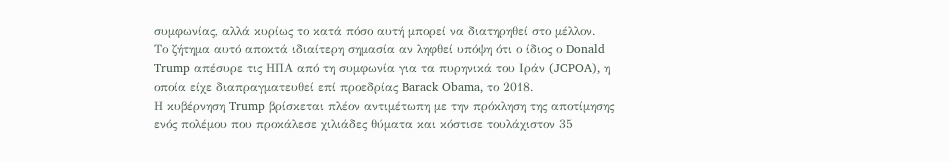συμφωνίας, αλλά κυρίως το κατά πόσο αυτή μπορεί να διατηρηθεί στο μέλλον.
Το ζήτημα αυτό αποκτά ιδιαίτερη σημασία αν ληφθεί υπόψη ότι ο ίδιος ο Donald Trump απέσυρε τις ΗΠΑ από τη συμφωνία για τα πυρηνικά του Ιράν (JCPOA), η οποία είχε διαπραγματευθεί επί προεδρίας Barack Obama, το 2018.
Η κυβέρνηση Trump βρίσκεται πλέον αντιμέτωπη με την πρόκληση της αποτίμησης ενός πολέμου που προκάλεσε χιλιάδες θύματα και κόστισε τουλάχιστον 35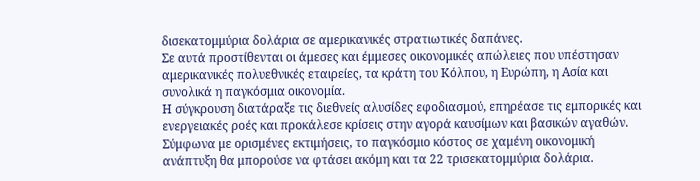δισεκατομμύρια δολάρια σε αμερικανικές στρατιωτικές δαπάνες.
Σε αυτά προστίθενται οι άμεσες και έμμεσες οικονομικές απώλειες που υπέστησαν αμερικανικές πολυεθνικές εταιρείες, τα κράτη του Κόλπου, η Ευρώπη, η Ασία και συνολικά η παγκόσμια οικονομία.
Η σύγκρουση διατάραξε τις διεθνείς αλυσίδες εφοδιασμού, επηρέασε τις εμπορικές και ενεργειακές ροές και προκάλεσε κρίσεις στην αγορά καυσίμων και βασικών αγαθών.
Σύμφωνα με ορισμένες εκτιμήσεις, το παγκόσμιο κόστος σε χαμένη οικονομική ανάπτυξη θα μπορούσε να φτάσει ακόμη και τα 22 τρισεκατομμύρια δολάρια.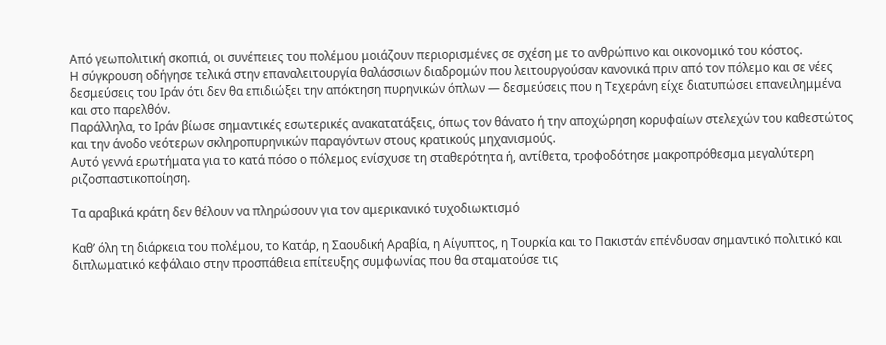Από γεωπολιτική σκοπιά, οι συνέπειες του πολέμου μοιάζουν περιορισμένες σε σχέση με το ανθρώπινο και οικονομικό του κόστος.
Η σύγκρουση οδήγησε τελικά στην επαναλειτουργία θαλάσσιων διαδρομών που λειτουργούσαν κανονικά πριν από τον πόλεμο και σε νέες δεσμεύσεις του Ιράν ότι δεν θα επιδιώξει την απόκτηση πυρηνικών όπλων — δεσμεύσεις που η Τεχεράνη είχε διατυπώσει επανειλημμένα και στο παρελθόν.
Παράλληλα, το Ιράν βίωσε σημαντικές εσωτερικές ανακατατάξεις, όπως τον θάνατο ή την αποχώρηση κορυφαίων στελεχών του καθεστώτος και την άνοδο νεότερων σκληροπυρηνικών παραγόντων στους κρατικούς μηχανισμούς.
Αυτό γεννά ερωτήματα για το κατά πόσο ο πόλεμος ενίσχυσε τη σταθερότητα ή, αντίθετα, τροφοδότησε μακροπρόθεσμα μεγαλύτερη ριζοσπαστικοποίηση.

Τα αραβικά κράτη δεν θέλουν να πληρώσουν για τον αμερικανικό τυχοδιωκτισμό

Καθ’ όλη τη διάρκεια του πολέμου, το Κατάρ, η Σαουδική Αραβία, η Αίγυπτος, η Τουρκία και το Πακιστάν επένδυσαν σημαντικό πολιτικό και διπλωματικό κεφάλαιο στην προσπάθεια επίτευξης συμφωνίας που θα σταματούσε τις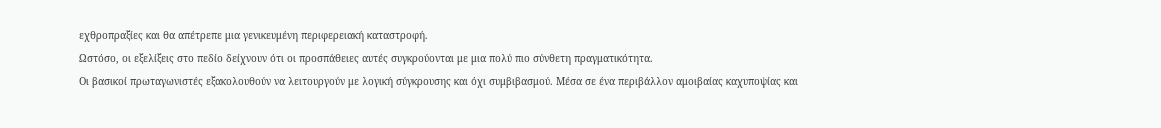εχθροπραξίες και θα απέτρεπε μια γενικευμένη περιφερειακή καταστροφή.
Ωστόσο, οι εξελίξεις στο πεδίο δείχνουν ότι οι προσπάθειες αυτές συγκρούονται με μια πολύ πιο σύνθετη πραγματικότητα.
Οι βασικοί πρωταγωνιστές εξακολουθούν να λειτουργούν με λογική σύγκρουσης και όχι συμβιβασμού. Μέσα σε ένα περιβάλλον αμοιβαίας καχυποψίας και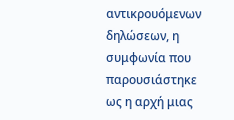αντικρουόμενων δηλώσεων, η συμφωνία που παρουσιάστηκε ως η αρχή μιας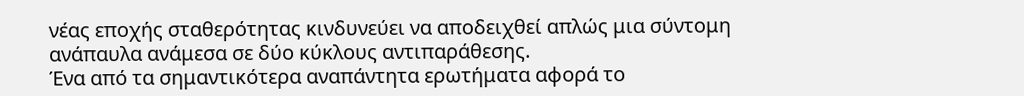νέας εποχής σταθερότητας κινδυνεύει να αποδειχθεί απλώς μια σύντομη ανάπαυλα ανάμεσα σε δύο κύκλους αντιπαράθεσης.
Ένα από τα σημαντικότερα αναπάντητα ερωτήματα αφορά το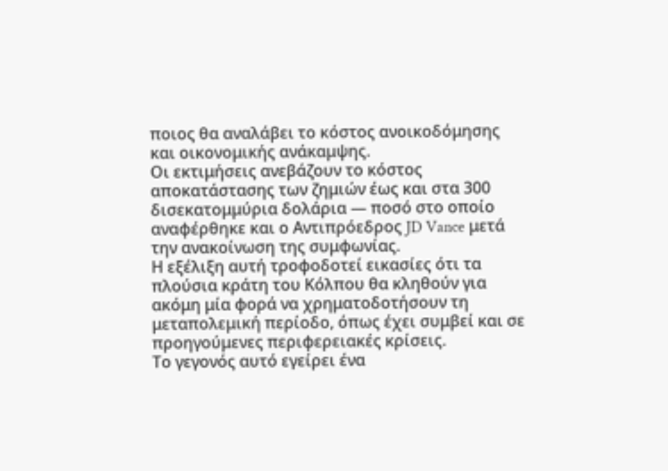ποιος θα αναλάβει το κόστος ανοικοδόμησης και οικονομικής ανάκαμψης.
Οι εκτιμήσεις ανεβάζουν το κόστος αποκατάστασης των ζημιών έως και στα 300 δισεκατομμύρια δολάρια — ποσό στο οποίο αναφέρθηκε και ο Αντιπρόεδρος JD Vance μετά την ανακοίνωση της συμφωνίας.
Η εξέλιξη αυτή τροφοδοτεί εικασίες ότι τα πλούσια κράτη του Κόλπου θα κληθούν για ακόμη μία φορά να χρηματοδοτήσουν τη μεταπολεμική περίοδο, όπως έχει συμβεί και σε προηγούμενες περιφερειακές κρίσεις.
Το γεγονός αυτό εγείρει ένα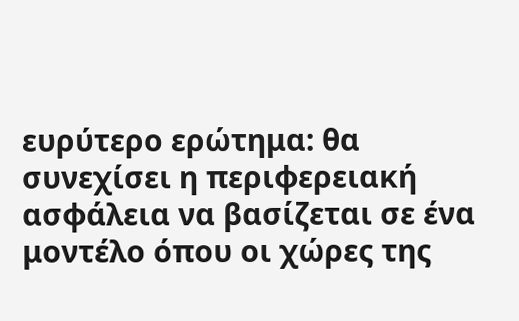ευρύτερο ερώτημα: θα συνεχίσει η περιφερειακή ασφάλεια να βασίζεται σε ένα μοντέλο όπου οι χώρες της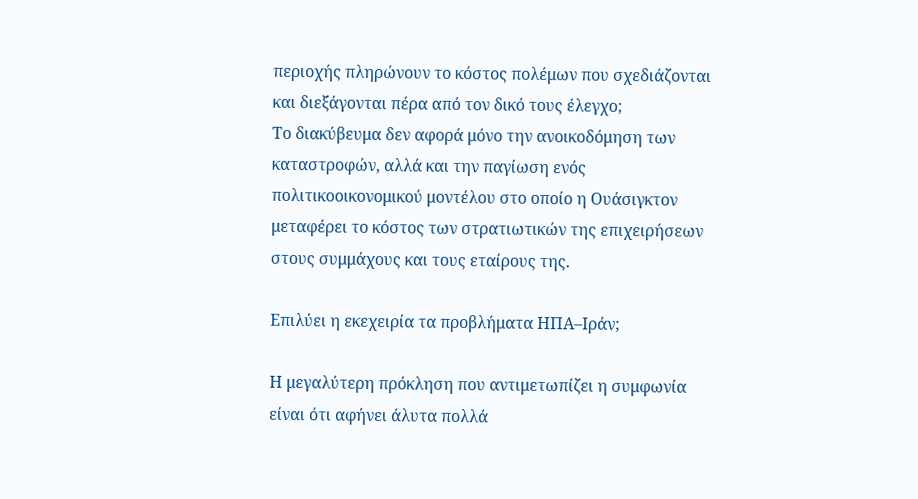περιοχής πληρώνουν το κόστος πολέμων που σχεδιάζονται και διεξάγονται πέρα από τον δικό τους έλεγχο;
Το διακύβευμα δεν αφορά μόνο την ανοικοδόμηση των καταστροφών, αλλά και την παγίωση ενός πολιτικοοικονομικού μοντέλου στο οποίο η Ουάσιγκτον μεταφέρει το κόστος των στρατιωτικών της επιχειρήσεων στους συμμάχους και τους εταίρους της.

Επιλύει η εκεχειρία τα προβλήματα ΗΠΑ–Ιράν;

Η μεγαλύτερη πρόκληση που αντιμετωπίζει η συμφωνία είναι ότι αφήνει άλυτα πολλά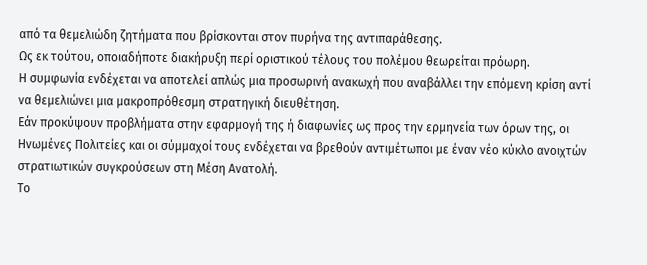από τα θεμελιώδη ζητήματα που βρίσκονται στον πυρήνα της αντιπαράθεσης.
Ως εκ τούτου, οποιαδήποτε διακήρυξη περί οριστικού τέλους του πολέμου θεωρείται πρόωρη.
Η συμφωνία ενδέχεται να αποτελεί απλώς μια προσωρινή ανακωχή που αναβάλλει την επόμενη κρίση αντί να θεμελιώνει μια μακροπρόθεσμη στρατηγική διευθέτηση.
Εάν προκύψουν προβλήματα στην εφαρμογή της ή διαφωνίες ως προς την ερμηνεία των όρων της, οι Ηνωμένες Πολιτείες και οι σύμμαχοί τους ενδέχεται να βρεθούν αντιμέτωποι με έναν νέο κύκλο ανοιχτών στρατιωτικών συγκρούσεων στη Μέση Ανατολή.
Το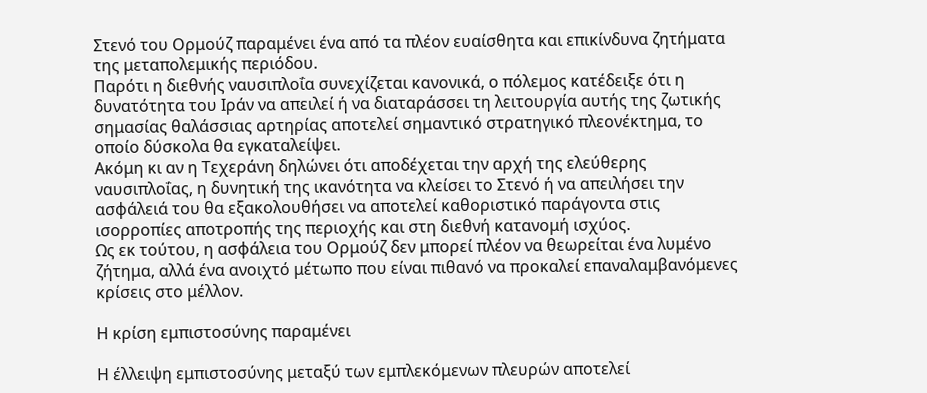Στενό του Ορμούζ παραμένει ένα από τα πλέον ευαίσθητα και επικίνδυνα ζητήματα της μεταπολεμικής περιόδου.
Παρότι η διεθνής ναυσιπλοΐα συνεχίζεται κανονικά, ο πόλεμος κατέδειξε ότι η δυνατότητα του Ιράν να απειλεί ή να διαταράσσει τη λειτουργία αυτής της ζωτικής σημασίας θαλάσσιας αρτηρίας αποτελεί σημαντικό στρατηγικό πλεονέκτημα, το οποίο δύσκολα θα εγκαταλείψει.
Ακόμη κι αν η Τεχεράνη δηλώνει ότι αποδέχεται την αρχή της ελεύθερης ναυσιπλοΐας, η δυνητική της ικανότητα να κλείσει το Στενό ή να απειλήσει την ασφάλειά του θα εξακολουθήσει να αποτελεί καθοριστικό παράγοντα στις ισορροπίες αποτροπής της περιοχής και στη διεθνή κατανομή ισχύος.
Ως εκ τούτου, η ασφάλεια του Ορμούζ δεν μπορεί πλέον να θεωρείται ένα λυμένο ζήτημα, αλλά ένα ανοιχτό μέτωπο που είναι πιθανό να προκαλεί επαναλαμβανόμενες κρίσεις στο μέλλον.

Η κρίση εμπιστοσύνης παραμένει

Η έλλειψη εμπιστοσύνης μεταξύ των εμπλεκόμενων πλευρών αποτελεί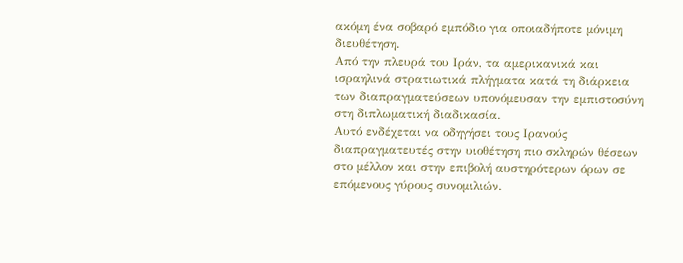ακόμη ένα σοβαρό εμπόδιο για οποιαδήποτε μόνιμη διευθέτηση.
Από την πλευρά του Ιράν, τα αμερικανικά και ισραηλινά στρατιωτικά πλήγματα κατά τη διάρκεια των διαπραγματεύσεων υπονόμευσαν την εμπιστοσύνη στη διπλωματική διαδικασία.
Αυτό ενδέχεται να οδηγήσει τους Ιρανούς διαπραγματευτές στην υιοθέτηση πιο σκληρών θέσεων στο μέλλον και στην επιβολή αυστηρότερων όρων σε επόμενους γύρους συνομιλιών.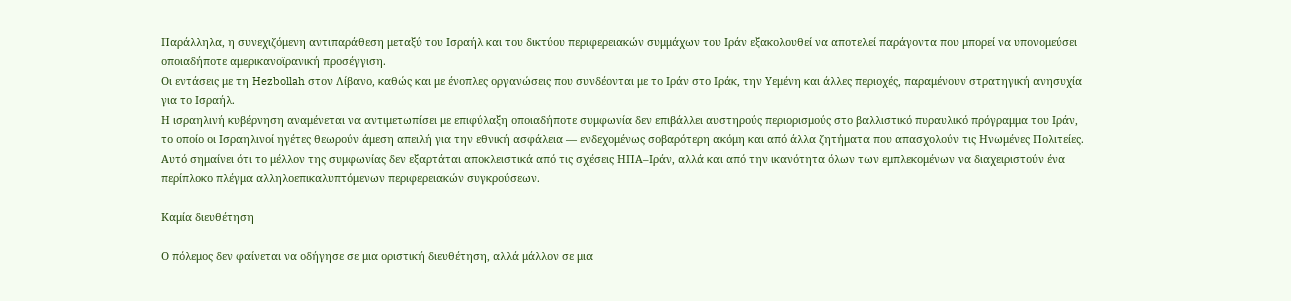Παράλληλα, η συνεχιζόμενη αντιπαράθεση μεταξύ του Ισραήλ και του δικτύου περιφερειακών συμμάχων του Ιράν εξακολουθεί να αποτελεί παράγοντα που μπορεί να υπονομεύσει οποιαδήποτε αμερικανοϊρανική προσέγγιση.
Οι εντάσεις με τη Hezbollah στον Λίβανο, καθώς και με ένοπλες οργανώσεις που συνδέονται με το Ιράν στο Ιράκ, την Υεμένη και άλλες περιοχές, παραμένουν στρατηγική ανησυχία για το Ισραήλ.
Η ισραηλινή κυβέρνηση αναμένεται να αντιμετωπίσει με επιφύλαξη οποιαδήποτε συμφωνία δεν επιβάλλει αυστηρούς περιορισμούς στο βαλλιστικό πυραυλικό πρόγραμμα του Ιράν, το οποίο οι Ισραηλινοί ηγέτες θεωρούν άμεση απειλή για την εθνική ασφάλεια — ενδεχομένως σοβαρότερη ακόμη και από άλλα ζητήματα που απασχολούν τις Ηνωμένες Πολιτείες.
Αυτό σημαίνει ότι το μέλλον της συμφωνίας δεν εξαρτάται αποκλειστικά από τις σχέσεις ΗΠΑ–Ιράν, αλλά και από την ικανότητα όλων των εμπλεκομένων να διαχειριστούν ένα περίπλοκο πλέγμα αλληλοεπικαλυπτόμενων περιφερειακών συγκρούσεων.

Καμία διευθέτηση

Ο πόλεμος δεν φαίνεται να οδήγησε σε μια οριστική διευθέτηση, αλλά μάλλον σε μια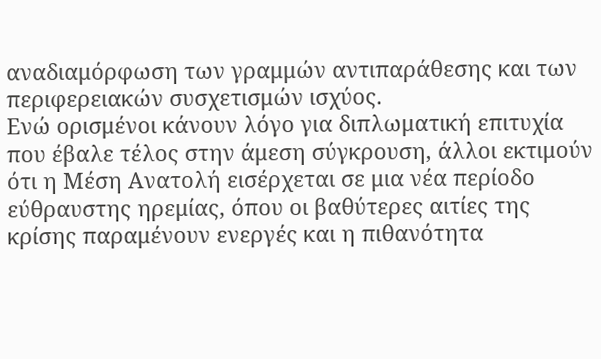αναδιαμόρφωση των γραμμών αντιπαράθεσης και των περιφερειακών συσχετισμών ισχύος.
Ενώ ορισμένοι κάνουν λόγο για διπλωματική επιτυχία που έβαλε τέλος στην άμεση σύγκρουση, άλλοι εκτιμούν ότι η Μέση Ανατολή εισέρχεται σε μια νέα περίοδο εύθραυστης ηρεμίας, όπου οι βαθύτερες αιτίες της κρίσης παραμένουν ενεργές και η πιθανότητα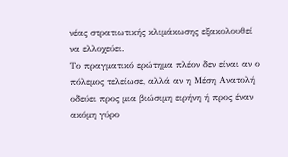νέας στρατιωτικής κλιμάκωσης εξακολουθεί να ελλοχεύει.
Το πραγματικό ερώτημα πλέον δεν είναι αν ο πόλεμος τελείωσε, αλλά αν η Μέση Ανατολή οδεύει προς μια βιώσιμη ειρήνη ή προς έναν ακόμη γύρο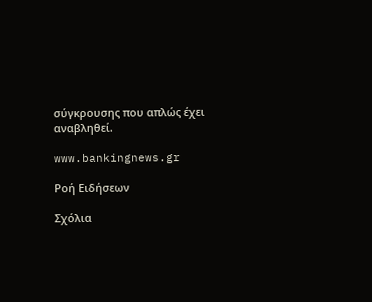σύγκρουσης που απλώς έχει αναβληθεί.

www.bankingnews.gr

Ρoή Ειδήσεων

Σχόλια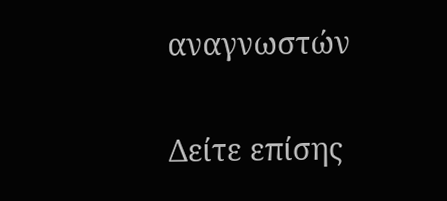αναγνωστών

Δείτε επίσης